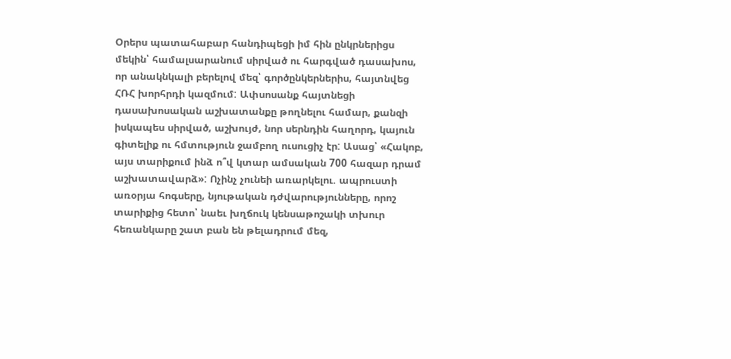Օրերս պատահաբար հանդիպեցի իմ հին ընկրներիցս մեկին՝ համալսարանում սիրված ու հարգված դասախոս, որ անակնկալի բերելով մեզ՝ գործընկերներիս, հայտնվեց ՀՌՀ խորհրդի կազմում: Ափսոսանք հայտնեցի դասախոսական աշխատանքը թողնելու համար, քանզի իսկապես սիրված, աշխույժ, նոր սերնդին հաղորդ, կայուն գիտելիք ու հմտություն ջամբող ուսուցիչ էր: Ասաց՝ «Հակոբ, այս տարիքում ինձ ո՞վ կտար ամսական 700 հազար դրամ աշխատավարձ»: Ոչինչ չունեի առարկելու. ապրուստի առօրյա հոգսերը, նյութական դժվարությունները, որոշ տարիքից հետո՝ նաեւ խղճուկ կենսաթոշակի տխուր հեռանկարը շատ բան են թելադրում մեզ,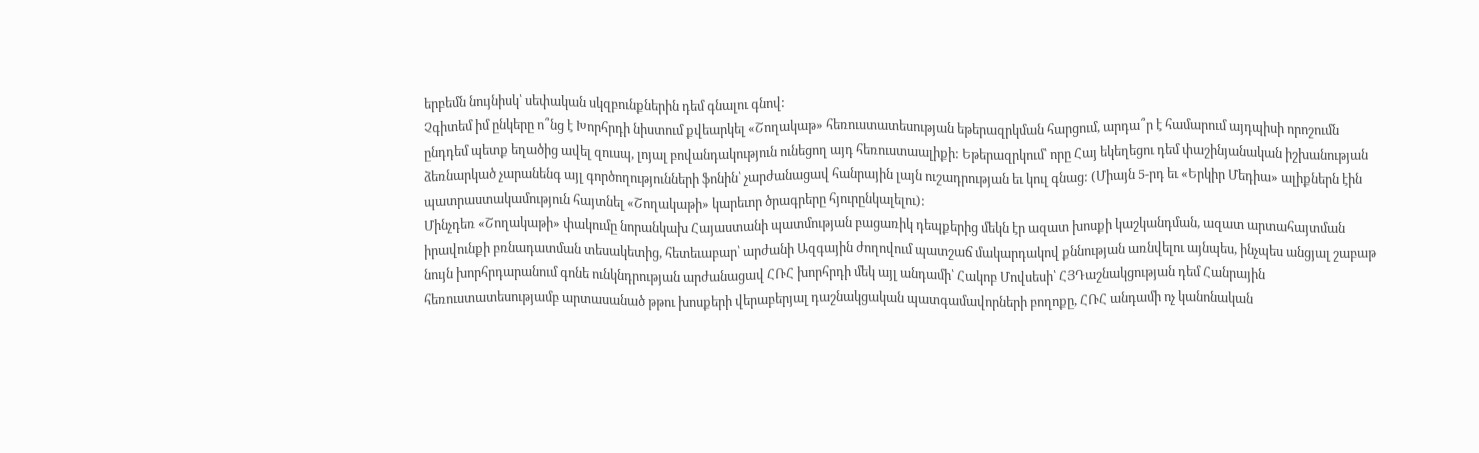երբեմն նույնիսկ՝ սեփական սկզբունքներին դեմ գնալու գնով:
Չգիտեմ իմ ընկերը ո՞նց է Խորհրդի նիստում քվեարկել «Շողակաթ» հեռուստատեսության եթերազրկման հարցում, արդա՞ր է համարում այդպիսի որոշումն ընդդեմ պետք եղածից ավել զուսպ, լոյալ բովանդակություն ունեցող այդ հեռուստաալիքի: Եթերազրկում՝ որը Հայ եկեղեցու դեմ փաշինյանական իշխանության ձեռնարկած չարանենգ այլ գործողությունների ֆոնին՝ չարժանացավ հանրային լայն ուշադրության եւ կուլ գնաց: (Միայն 5-րդ եւ «Երկիր Մեդիա» ալիքներն էին պատրաստակամություն հայտնել «Շողակաթի» կարեւոր ծրագրերը հյուրընկալելու):
Մինչդեռ «Շողակաթի» փակումը նորանկախ Հայաստանի պատմության բացառիկ դեպքերից մեկն էր ազատ խոսքի կաշկանդման, ազատ արտահայտման իրավունքի բռնադատման տեսակետից, հետեւաբար՝ արժանի Ազգային ժողովում պատշաճ մակարդակով քննության առնվելու այնպես, ինչպես անցյալ շաբաթ նույն խորհրդարանում գոնե ունկնդրության արժանացավ ՀՌՀ խորհրդի մեկ այլ անդամի՝ Հակոբ Մովսեսի՝ ՀՅԴաշնակցության դեմ Հանրային հեռուստատեսությամբ արտասանած թթու խոսքերի վերաբերյալ դաշնակցական պատգամավորների բողոքը, ՀՌՀ անդամի ոչ կանոնական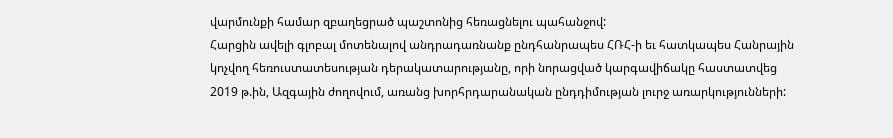վարմունքի համար զբաղեցրած պաշտոնից հեռացնելու պահանջով:
Հարցին ավելի գլոբալ մոտենալով անդրադառնանք ընդհանրապես ՀՌՀ-ի եւ հատկապես Հանրային կոչվող հեռուստատեսության դերակատարությանը, որի նորացված կարգավիճակը հաստատվեց 2019 թ.ին, Ազգային ժողովում, առանց խորհրդարանական ընդդիմության լուրջ առարկությունների: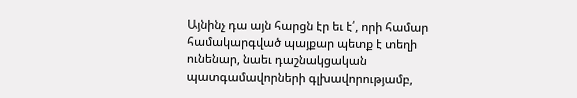Այնինչ դա այն հարցն էր եւ է՛, որի համար համակարգված պայքար պետք է տեղի ունենար, նաեւ դաշնակցական պատգամավորների գլխավորությամբ,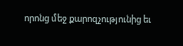որոնց մեջ քարոզչությունից եւ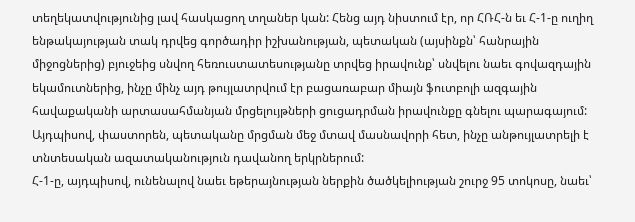տեղեկատվությունից լավ հասկացող տղաներ կան: Հենց այդ նիստում էր, որ ՀՌՀ-ն եւ Հ-1-ը ուղիղ ենթակայության տակ դրվեց գործադիր իշխանության, պետական (այսինքն՝ հանրային միջոցներից) բյուջեից սնվող հեռուստատեսությանը տրվեց իրավունք՝ սնվելու նաեւ գովազդային եկամուտներից, ինչը մինչ այդ թույլատրվում էր բացառաբար միայն ֆուտբոլի ազգային հավաքականի արտասահմանյան մրցելույթների ցուցադրման իրավունքը գնելու պարագայում: Այդպիսով, փաստորեն, պետականը մրցման մեջ մտավ մասնավորի հետ, ինչը անթույլատրելի է տնտեսական ազատականություն դավանող երկրներում:
Հ-1-ը, այդպիսով, ունենալով նաեւ եթերայնության ներքին ծածկելիության շուրջ 95 տոկոսը, նաեւ՝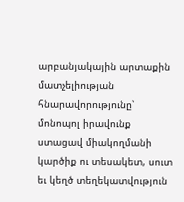արբանյակային արտաքին մատչելիության հնարավորությունը՝ մոնոպոլ իրավունք ստացավ միակողմանի կարծիք ու տեսակետ, սուտ եւ կեղծ տեղեկատվություն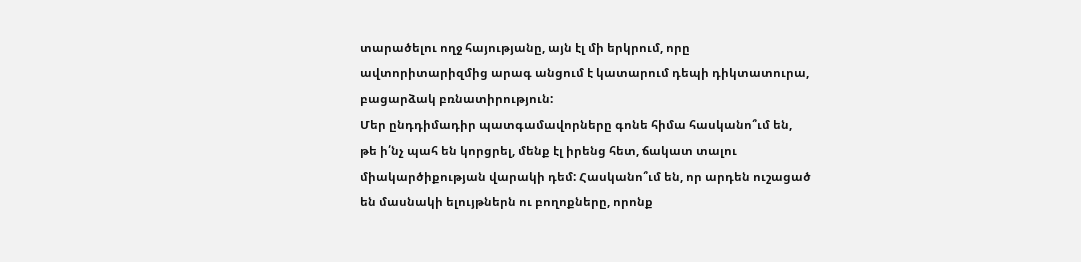տարածելու ողջ հայությանը, այն էլ մի երկրում, որը ավտորիտարիզմից արագ անցում է կատարում դեպի դիկտատուրա, բացարձակ բռնատիրություն:
Մեր ընդդիմադիր պատգամավորները գոնե հիմա հասկանո՞ւմ են, թե ի՛նչ պահ են կորցրել, մենք էլ իրենց հետ, ճակատ տալու միակարծիքության վարակի դեմ: Հասկանո՞ւմ են, որ արդեն ուշացած են մասնակի ելույթներն ու բողոքները, որոնք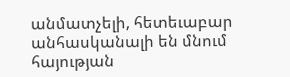անմատչելի, հետեւաբար անհասկանալի են մնում հայության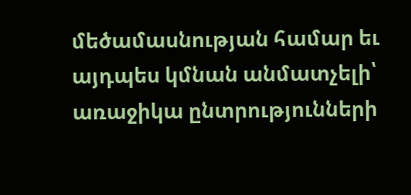մեծամասնության համար եւ այդպես կմնան անմատչելի՝ առաջիկա ընտրությունների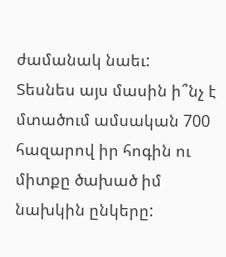ժամանակ նաեւ:
Տեսնես այս մասին ի՞նչ է մտածում ամսական 700 հազարով իր հոգին ու միտքը ծախած իմ նախկին ընկերը: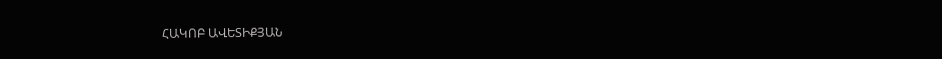ՀԱԿՈԲ ԱՎԵՏԻՔՅԱՆ